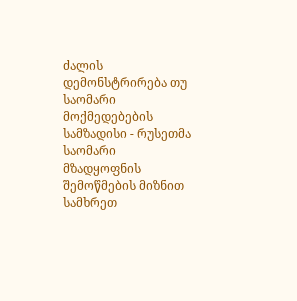ძალის დემონსტრირება თუ საომარი მოქმედებების სამზადისი - რუსეთმა საომარი მზადყოფნის შემოწმების მიზნით სამხრეთ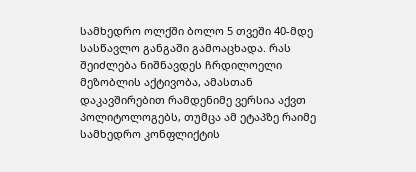სამხედრო ოლქში ბოლო 5 თვეში 40-მდე სასწავლო განგაში გამოაცხადა. რას შეიძლება ნიშნავდეს ჩრდილოელი მეზობლის აქტივობა, ამასთან დაკავშირებით რამდენიმე ვერსია აქვთ პოლიტოლოგებს, თუმცა ამ ეტაპზე რაიმე სამხედრო კონფლიქტის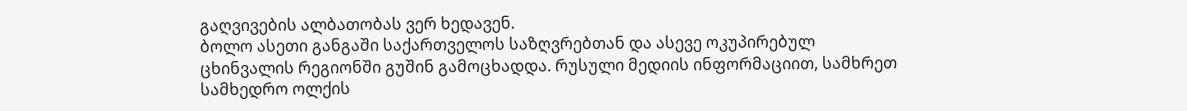გაღვივების ალბათობას ვერ ხედავენ.
ბოლო ასეთი განგაში საქართველოს საზღვრებთან და ასევე ოკუპირებულ ცხინვალის რეგიონში გუშინ გამოცხადდა. რუსული მედიის ინფორმაციით, სამხრეთ სამხედრო ოლქის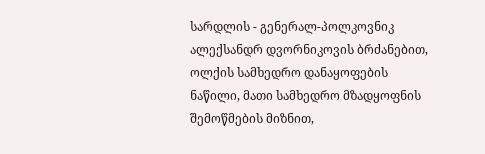სარდლის - გენერალ-პოლკოვნიკ ალექსანდრ დვორნიკოვის ბრძანებით, ოლქის სამხედრო დანაყოფების ნაწილი, მათი სამხედრო მზადყოფნის შემოწმების მიზნით,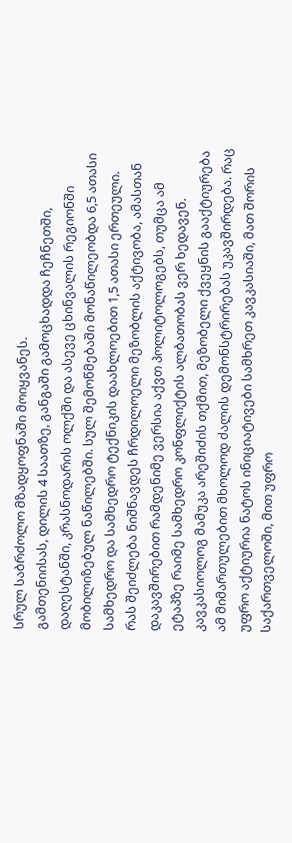სრულ საბრძოლო მზადყოფნაში მოიყვანეს.
გამთენიისას, დილის 4 საათზე, განგაში გამოცხადდა ჩეჩნეთში, დაღესტანში, კრასნოდარის ოლქში და ასევე ცხინვალის რეგიონში მობილიზებულ ნაწილებში. სულ შემოწმებაში მონაწილეობდა 6,5 ათასი სამხედრო და სამხედრო ტექნიკის დაახლოებით 1,5 ათასი ერთეული.
რას შეიძლება ნიშნავდეს ჩრდილოელი მეზობლის აქტივობა, ამასთან დაკავშირებით რამდენიმე ვერსია აქვთ პოლიტოლოგებს, თუმცა ამ ეტაპზე რაიმე სამხედრო კონფლიქტის ალბათობას ვერ ხედავენ.
კავკასიოლოგ მამუკა არეშიძის თქმით, მეზობელი ქვეყნის გააქტიურება ამ მიმართულებით მხოლოდ ძალის დემონსტრირებას უკავშირდება. რაც უფრო აქტიურია ნატოს ინიციატივები სამხრეთ კავკასიაში, მათ შორის საქართველოში, მით უფრო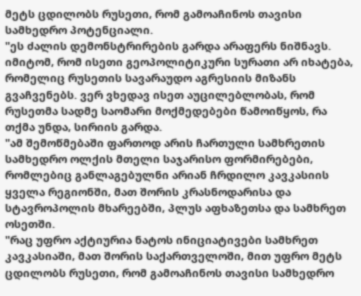მეტს ცდილობს რუსეთი, რომ გამოაჩინოს თავისი სამხედრო პოტენციალი.
"ეს ძალის დემონსტრირების გარდა არაფერს ნიშნავს. იმიტომ, რომ ისეთი გეოპოლიტიკური სურათი არ იხატება, რომელიც რუსეთის სავარაუდო აგრესიის მიზანს გვაჩვენებს. ვერ ვხედავ ისეთ აუცილებლობას, რომ რუსეთმა სადმე საომარი მოქმედებები წამოიწყოს, რა თქმა უნდა, სირიის გარდა.
"ამ შემოწმებაში ფართოდ არის ჩართული სამხრეთის სამხედრო ოლქის მთელი საჯარისო ფორმირებები, რომლებიც განლაგებულნი არიან ჩრდილო კავკასიის ყველა რეგიონში, მათ შორის კრასნოდარისა და სტავროპოლის მხარეებში, პლუს აფხაზეთსა და სამხრეთ ოსეთში.
"რაც უფრო აქტიურია ნატოს ინიციატივები სამხრეთ კავკასიაში, მათ შორის საქართველოში, მით უფრო მეტს ცდილობს რუსეთი, რომ გამოაჩინოს თავისი სამხედრო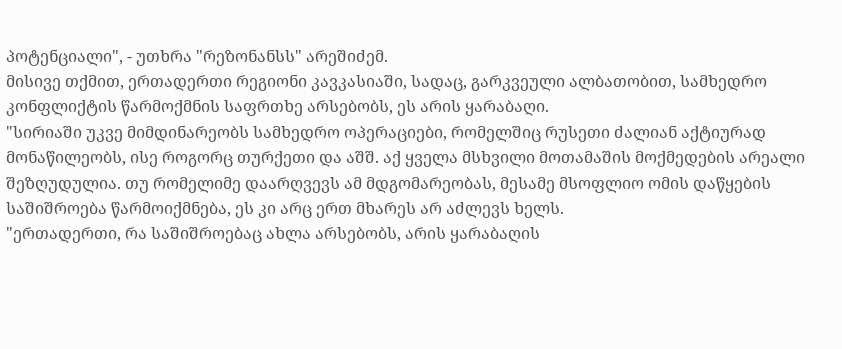პოტენციალი", - უთხრა "რეზონანსს" არეშიძემ.
მისივე თქმით, ერთადერთი რეგიონი კავკასიაში, სადაც, გარკვეული ალბათობით, სამხედრო კონფლიქტის წარმოქმნის საფრთხე არსებობს, ეს არის ყარაბაღი.
"სირიაში უკვე მიმდინარეობს სამხედრო ოპერაციები, რომელშიც რუსეთი ძალიან აქტიურად მონაწილეობს, ისე როგორც თურქეთი და აშშ. აქ ყველა მსხვილი მოთამაშის მოქმედების არეალი შეზღუდულია. თუ რომელიმე დაარღვევს ამ მდგომარეობას, მესამე მსოფლიო ომის დაწყების საშიშროება წარმოიქმნება, ეს კი არც ერთ მხარეს არ აძლევს ხელს.
"ერთადერთი, რა საშიშროებაც ახლა არსებობს, არის ყარაბაღის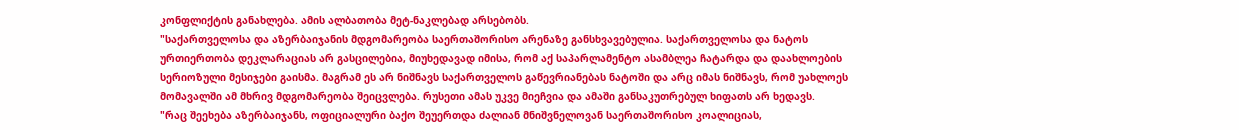კონფლიქტის განახლება. ამის ალბათობა მეტ-ნაკლებად არსებობს.
"საქართველოსა და აზერბაიჯანის მდგომარეობა საერთაშორისო არენაზე განსხვავებულია. საქართველოსა და ნატოს ურთიერთობა დეკლარაციას არ გასცილებია, მიუხედავად იმისა, რომ აქ საპარლამენტო ასამბლეა ჩატარდა და დაახლოების სერიოზული მესიჯები გაისმა. მაგრამ ეს არ ნიშნავს საქართველოს გაწევრიანებას ნატოში და არც იმას ნიშნავს, რომ უახლოეს მომავალში ამ მხრივ მდგომარეობა შეიცვლება. რუსეთი ამას უკვე მიეჩვია და ამაში განსაკუთრებულ ხიფათს არ ხედავს.
"რაც შეეხება აზერბაიჯანს, ოფიციალური ბაქო შეუერთდა ძალიან მნიშვნელოვან საერთაშორისო კოალიციას,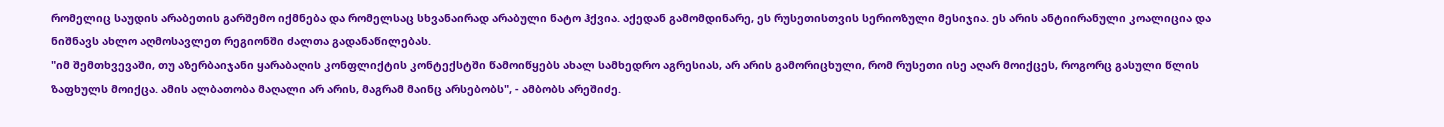რომელიც საუდის არაბეთის გარშემო იქმნება და რომელსაც სხვანაირად არაბული ნატო ჰქვია. აქედან გამომდინარე, ეს რუსეთისთვის სერიოზული მესიჯია. ეს არის ანტიირანული კოალიცია და ნიშნავს ახლო აღმოსავლეთ რეგიონში ძალთა გადანაწილებას.
"იმ შემთხვევაში, თუ აზერბაიჯანი ყარაბაღის კონფლიქტის კონტექსტში წამოიწყებს ახალ სამხედრო აგრესიას, არ არის გამორიცხული, რომ რუსეთი ისე აღარ მოიქცეს, როგორც გასული წლის ზაფხულს მოიქცა. ამის ალბათობა მაღალი არ არის, მაგრამ მაინც არსებობს", - ამბობს არეშიძე.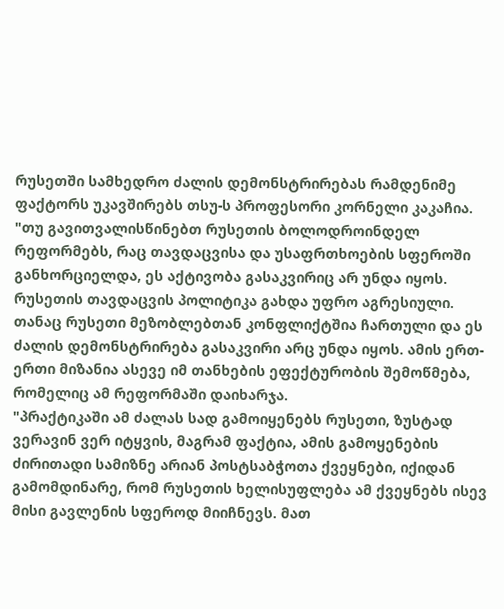რუსეთში სამხედრო ძალის დემონსტრირებას რამდენიმე ფაქტორს უკავშირებს თსუ-ს პროფესორი კორნელი კაკაჩია.
"თუ გავითვალისწინებთ რუსეთის ბოლოდროინდელ რეფორმებს, რაც თავდაცვისა და უსაფრთხოების სფეროში განხორციელდა, ეს აქტივობა გასაკვირიც არ უნდა იყოს. რუსეთის თავდაცვის პოლიტიკა გახდა უფრო აგრესიული. თანაც რუსეთი მეზობლებთან კონფლიქტშია ჩართული და ეს ძალის დემონსტრირება გასაკვირი არც უნდა იყოს. ამის ერთ-ერთი მიზანია ასევე იმ თანხების ეფექტურობის შემოწმება, რომელიც ამ რეფორმაში დაიხარჯა.
"პრაქტიკაში ამ ძალას სად გამოიყენებს რუსეთი, ზუსტად ვერავინ ვერ იტყვის, მაგრამ ფაქტია, ამის გამოყენების ძირითადი სამიზნე არიან პოსტსაბჭოთა ქვეყნები, იქიდან გამომდინარე, რომ რუსეთის ხელისუფლება ამ ქვეყნებს ისევ მისი გავლენის სფეროდ მიიჩნევს. მათ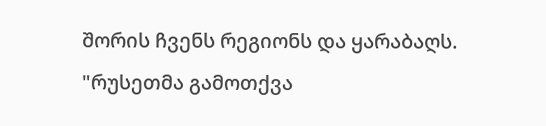შორის ჩვენს რეგიონს და ყარაბაღს.
"რუსეთმა გამოთქვა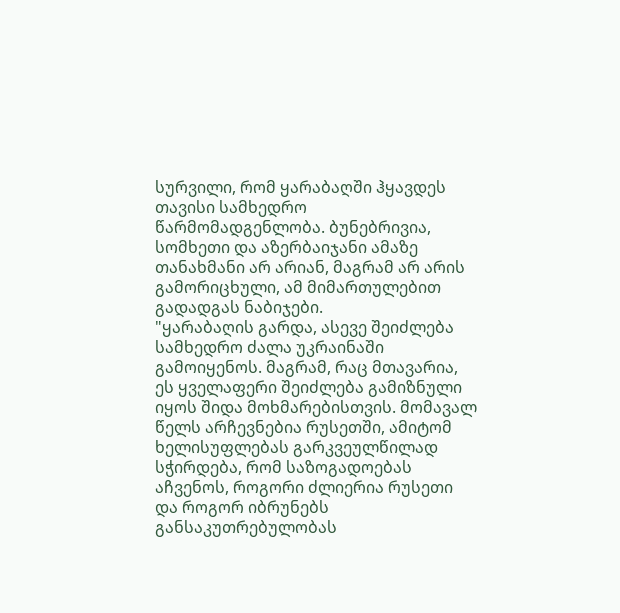სურვილი, რომ ყარაბაღში ჰყავდეს თავისი სამხედრო წარმომადგენლობა. ბუნებრივია, სომხეთი და აზერბაიჯანი ამაზე თანახმანი არ არიან, მაგრამ არ არის გამორიცხული, ამ მიმართულებით გადადგას ნაბიჯები.
"ყარაბაღის გარდა, ასევე შეიძლება სამხედრო ძალა უკრაინაში გამოიყენოს. მაგრამ, რაც მთავარია, ეს ყველაფერი შეიძლება გამიზნული იყოს შიდა მოხმარებისთვის. მომავალ წელს არჩევნებია რუსეთში, ამიტომ ხელისუფლებას გარკვეულწილად სჭირდება, რომ საზოგადოებას აჩვენოს, როგორი ძლიერია რუსეთი და როგორ იბრუნებს განსაკუთრებულობას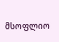მსოფლიო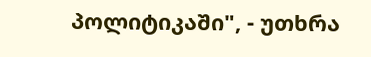პოლიტიკაში", - უთხრა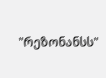"რეზონანსს"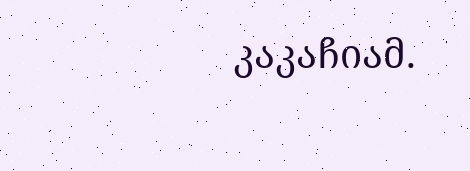კაკაჩიამ.